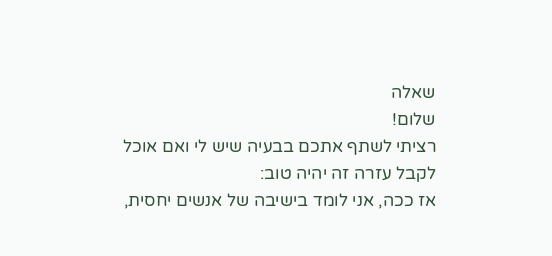שאלה
שלום!
רציתי לשתף אתכם בבעיה שיש לי ואם אוכל לקבל עזרה זה יהיה טוב:
אז ככה, אני לומד בישיבה של אנשים יחסית,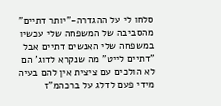סלחו לי על ההגדרה-"יותר דתיים" מהסביבה של המשפחה שלי עכשיו במשפחה שלי האנשים דתיים אבל "דתיים לייט" מה שנקרא לדוג' הם לא הולכים עם ציצית אין להם בעיה מידי פעם לדלג על ברכהמ"ז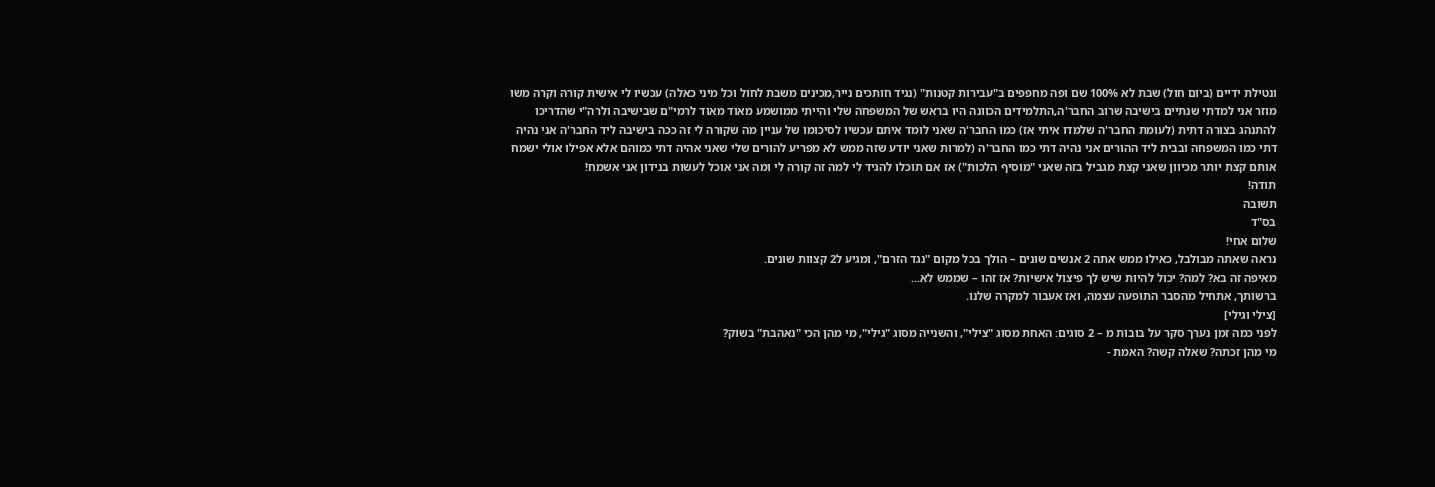ונטילת ידיים (ביום חול) שבת לא 100% שם ופה מחפפים ב"עבירות קטנות" (נגיד חותכים נייר,מכינים משבת לחול וכל מיני כאלה) עכשיו לי אישית קורה וקרה משו מוזר אני למדתי שנתיים בישיבה שרוב החבר'ה,התלמידים הכוונה היו בראש של המשפחה שלי והייתי ממושמע מאוד מאוד לרמי"ם שבישיבה ולרה"י שהדריכו להתנהג בצורה דתית (לעומת החבר'ה שלמדו איתי אז) כמו החבר'ה שאני לומד איתם עכשיו לסיכומו של עניין מה שקורה לי זה ככה בישיבה ליד החבר'ה אני נהיה דתי כמו המשפחה ובבית ליד ההורים אני נהיה דתי כמו החבר'ה (למרות שאני יודע שזה ממש לא מפריע להורים שלי שאני אהיה דתי כמוהם אלא אפילו אולי ישמח אותם קצת יותר מכיוון שאני קצת מגביל בזה שאני "מוסיף הלכות") אז אם תוכלו להגיד לי למה זה קורה לי ומה אני אוכל לעשות בנידון אני אשמח!
תודה!
תשובה
בס"ד
שלום אחי!
נראה שאתה מבולבל, כאילו ממש אתה 2 אנשים שונים – הולך בכל מקום "נגד הזרם", ומגיע ל2 קצוות שונים.
מאיפה זה בא? למה? יכול להיות שיש לך פיצול אישיות? אז זהו – שממש לא...
ברשותך, אתחיל מהסבר התופעה עצמה, ואז אעבור למקרה שלנו.
[צילי וגילי]
לפני כמה זמן נערך סקר על בובות מ – 2 סוגים: האחת מסוג "צילי", והשנייה מסוג "גילי", מי מהן הכי "נאהבת" בשוק?
מי מהן זכתה? שאלה קשה? האמת -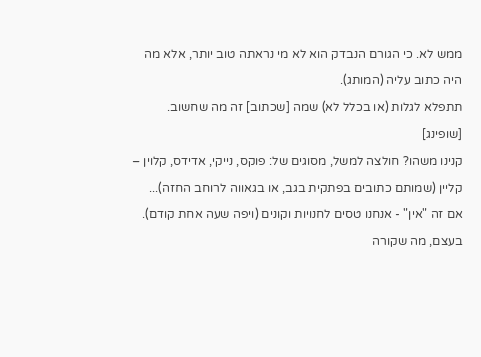ממש לא. כי הגורם הנבדק הוא לא מי נראתה טוב יותר, אלא מה היה כתוב עליה (המותג).
תתפלא לגלות (או בכלל לא) שמה [שכתוב] זה מה שחשוב.
[שופינג]
קנינו משהו? חולצה למשל, מסוגים של: פוקס, נייקי, אדידס, קלוין – קליין (שמותם כתובים בפתקית בגב, או בגאווה לרוחב החזה)...
אם זה "אין" - אנחנו טסים לחנויות וקונים (ויפה שעה אחת קודם).
בעצם, מה שקורה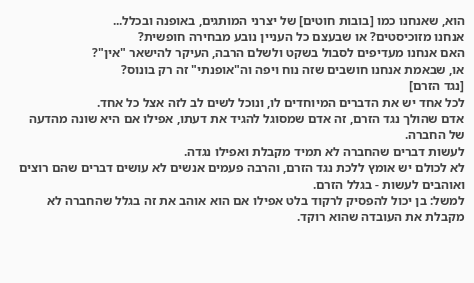הוא, שאנחנו כמו [בובות חוטים] של יצרני המותגים, באופנה ובכלל...
אנחנו מזוכיסטים? או שבעצם כל העניין נובע מבחירה חופשית?
האם אנחנו מעדיפים לסבול בשקט ולשלם הרבה, העיקר להישאר "אין"?
או, שבאמת אנחנו חושבים שזה נוח ויפה וה"אופנתי" זה רק בונוס?
[נגד הזרם]
לכל אחד יש את הדברים המיוחדים לו, ונוכל לשים לב לזה אצל כל אחד.
אדם שהולך נגד הזרם, זה אדם שמסוגל להגיד את דעתו, אפילו אם היא שונה מהדעה של החברה.
לעשות דברים שהחברה לא תמיד מקבלת ואפילו נגדה.
לא לכולם יש אומץ ללכת נגד הזרם, והרבה פעמים אנשים לא עושים דברים שהם רוצים ואוהבים לעשות - בגלל הזרם.
למשל: בן יכול להפסיק לרקוד בלט אפילו אם הוא אוהב את זה בגלל שהחברה לא מקבלת את העובדה שהוא רוקד.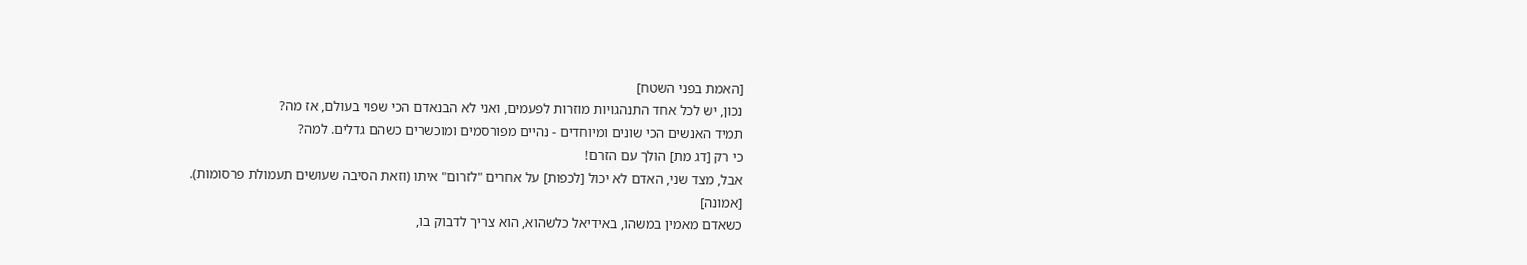[האמת בפני השטח]
נכון, יש לכל אחד התנהגויות מוזרות לפעמים, ואני לא הבנאדם הכי שפוי בעולם, אז מה?
תמיד האנשים הכי שונים ומיוחדים - נהיים מפורסמים ומוכשרים כשהם גדלים. למה?
כי רק [דג מת] הולך עם הזרם!
אבל, מצד שני, האדם לא יכול [לכפות] על אחרים "לזרום" איתו (וזאת הסיבה שעושים תעמולת פרסומות).
[אמונה]
כשאדם מאמין במשהו, באידיאל כלשהוא, הוא צריך לדבוק בו,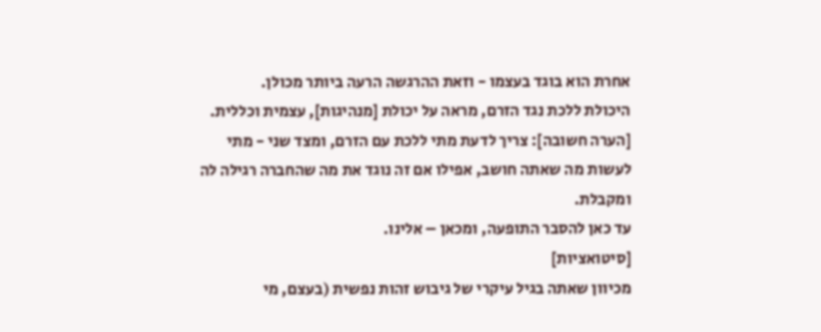אחרת הוא בוגד בעצמו - וזאת ההרגשה הרעה ביותר מכולן.
היכולת ללכת נגד הזרם, מראה על יכולת [מנהיגות], עצמית וכללית.
[הערה חשובה]: צריך לדעת מתי ללכת עם הזרם, ומצד שני - מתי לעשות מה שאתה חושב, אפילו אם זה נוגד את מה שהחברה רגילה לה ומקבלת.
עד כאן להסבר התופעה, ומכאן – אלינו.
[סיטואציות]
מכיוון שאתה בגיל עיקרי של גיבוש זהות נפשית (בעצם, מי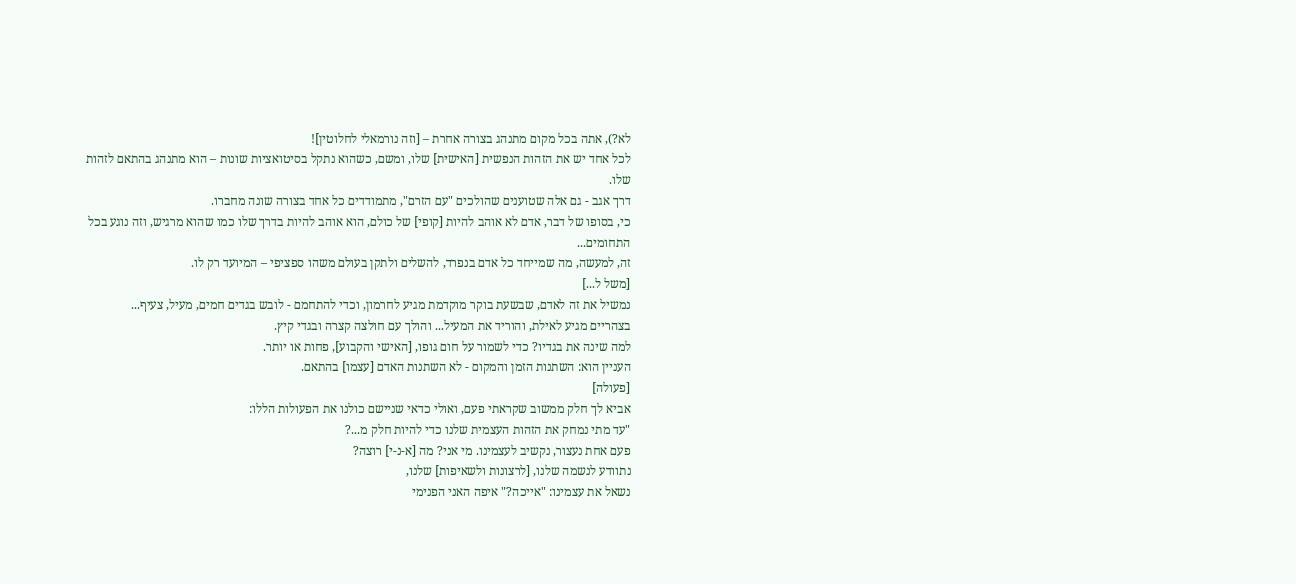לא?), אתה בכל מקום מתנהג בצורה אחרת – [וזה נורמאלי לחלוטין]!
לכל אחד יש את הזהות הנפשית [האישית] שלו, ומשם, כשהוא נתקל בסיטואציות שונות – הוא מתנהג בהתאם לזהות שלו.
דרך אגב - גם אלה שטוענים שהולכים "עם הזרם", מתמודדים כל אחד בצורה שונה מחברו.
כי, בסופו של דבר, אדם לא אוהב להיות [קופי] של כולם, הוא אוהב להיות בדרך שלו כמו שהוא מרגיש, וזה נוגע בכל התחומים...
זה, למעשה, מה שמייחד כל אדם בנפרד, להשלים ולתקן בעולם משהו ספציפי – המיועד רק לו.
[משל ל...]
נמשיל את זה לאדם, שבשעת בוקר מוקדמת מגיע לחרמון, וכדי להתחמם - לובש בגדים חמים, מעיל, צעיף...
בצהריים מגיע לאילת, והוריד את המעיל... והולך עם חולצה קצרה ובגדי קיץ.
למה שינה את בגדיו? כדי לשמור על חום גופו, [האישי והקבוע], פחות או יותר.
העניין הוא: השתנות הזמן והמקום - לא השתנות האדם [עצמו] בהתאם.
[פעולה]
אביא לך חלק ממשוב שקראתי פעם, ואולי כדאי שניישם כולנו את הפעולות הללו:
"עד מתי נמחק את הזהות העצמית שלנו כדי להיות חלק מ...?
פעם אחת נעצור, נקשיב לעצמינו. מי אני? מה [א-נ-י] רוצה?
נתוודע לנשמה שלנו, [לרצונות ולשאיפות] שלנו,
נשאל את עצמינו: "אייכה?" איפה האני הפנימי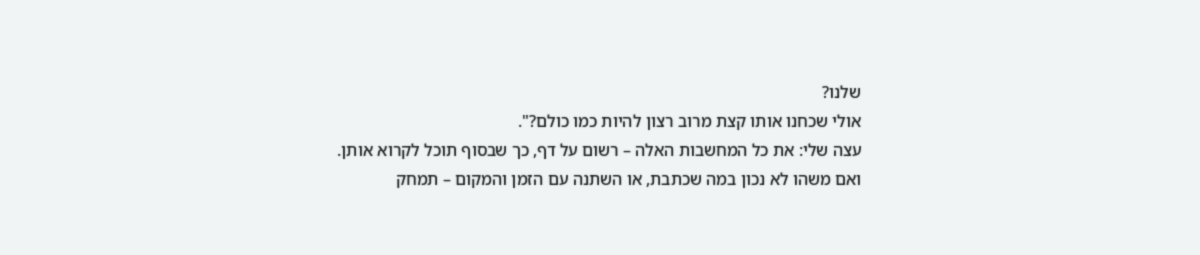שלנו?
אולי שכחנו אותו קצת מרוב רצון להיות כמו כולם?".
עצה שלי: את כל המחשבות האלה – רשום על דף, כך שבסוף תוכל לקרוא אותן.
ואם משהו לא נכון במה שכתבת, או השתנה עם הזמן והמקום – תמחק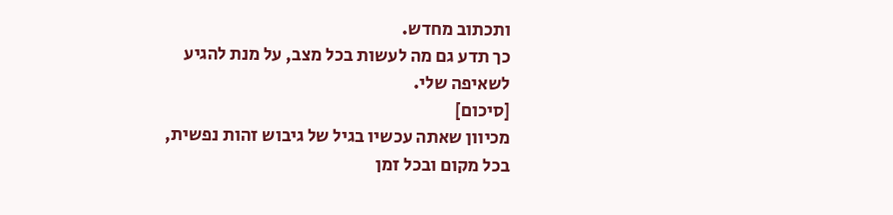ותכתוב מחדש.
כך תדע גם מה לעשות בכל מצב, על מנת להגיע לשאיפה שלי.
[סיכום]
מכיוון שאתה עכשיו בגיל של גיבוש זהות נפשית, בכל מקום ובכל זמן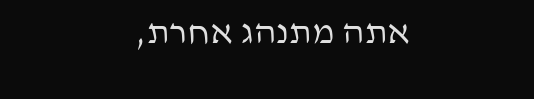אתה מתנהג אחרת,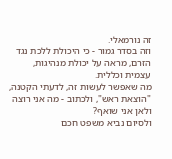זה נורמאלי.
וזה בסדר גמור - כי היכולת ללכת נגד הזרם, מראה על יכולת מנהיגות, עצמית וכללית.
מה שאפשר לעשות זה, לדעתי הקטנה, "הוצאת ראש", ולכתוב - מה אני רוצה ולאן אני שואף?
ולסיום נביא משפט חכם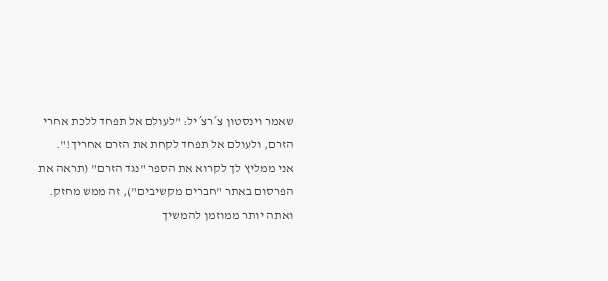שאמר וינסטון צ´רצ´יל: "לעולם אל תפחד ללכת אחרי הזרם, ולעולם אל תפחד לקחת את הזרם אחריך!".
אני ממליץ לך לקרוא את הספר "נגד הזרם" (תראה את הפרסום באתר "חברים מקשיבים"), זה ממש מחזק.
ואתה יותר ממוזמן להמשיך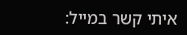איתי קשר במייל: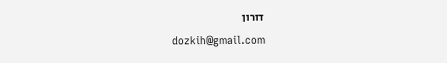דורון
dozkih@gmail.com